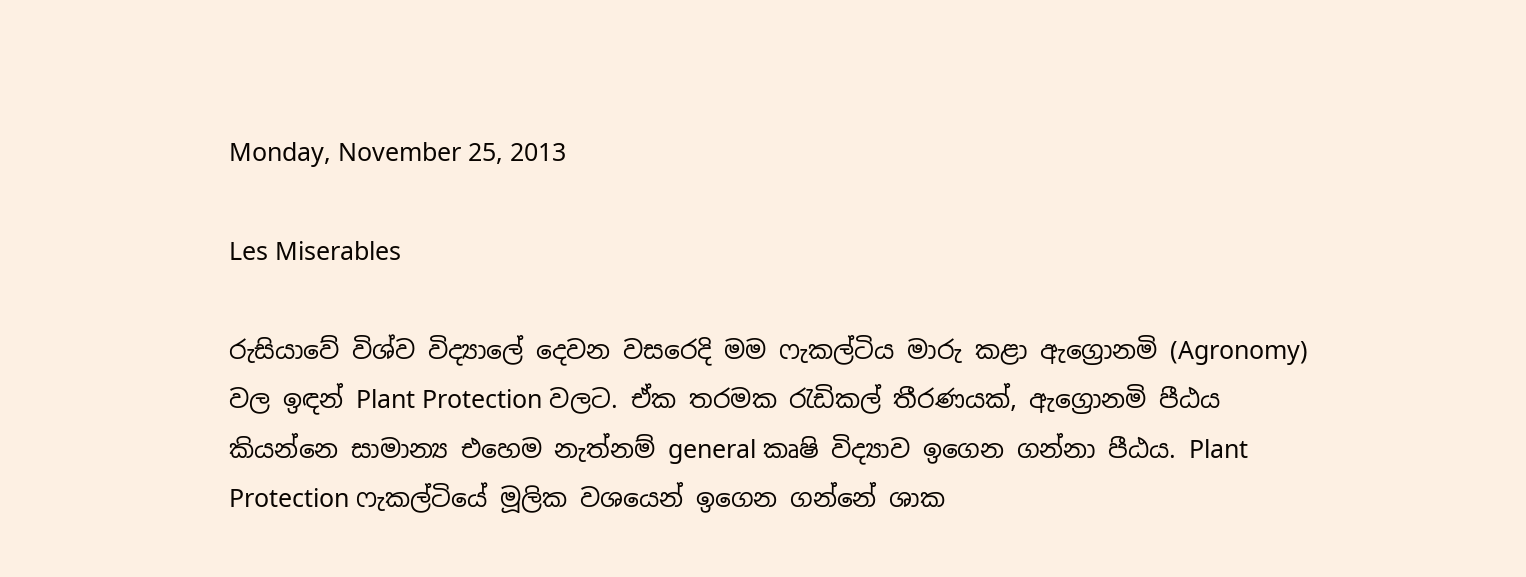Monday, November 25, 2013

Les Miserables

රුසියාවේ විශ්ව විද්‍යාලේ දෙවන වසරෙදි මම ෆැකල්ටිය මාරු කළා ඇග්‍රොනමි (Agronomy) වල ඉඳන් Plant Protection වලට. ඒක තරමක රැඩිකල් තීරණයක්, ඇග්‍රොනමි පීඨය කියන්නෙ සාමාන්‍ය එහෙම නැත්නම් general කෘෂි විද්‍යාව ඉගෙන ගන්නා පීඨය. Plant Protection ෆැකල්ටියේ මූලික වශයෙන් ඉගෙන ගන්නේ ශාක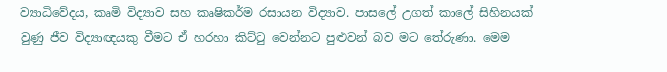ව්‍යාධිවේදය, කෘමි විද්‍යාව සහ කෘෂිකර්ම රසායන විද්‍යාව. පාසලේ උගත් කාලේ සිහිනයක් වුණු ජීව විද්‍යාඥයකු වීමට ඒ හරහා කිට්ටු වෙන්නට පුළුවන් බව මට තේරුණා. මෙම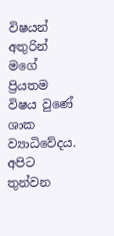විෂයන් අතුරින් මගේ ප්‍රියතම විෂය වුණේ  ශාක ව්‍යාධිවේදය. අපිට තුන්වන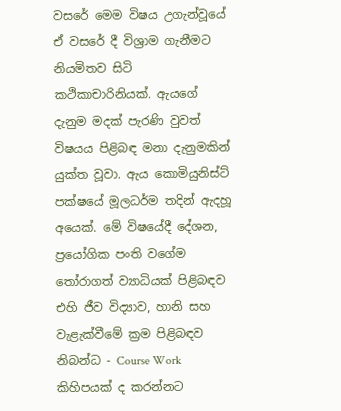වසරේ මෙම විෂය උගැන්වූයේ ඒ වසරේ දී විශ්‍රාම ගැනීමට නියමිතව සිටි කථිකාචාරිනියක්. ඇයගේ දැනුම මදක් පැරණි වුවත් විෂයය පිළිබඳ මනා දැනුමකින්  යුක්ත වූවා. ඇය කොමියුනිස්ට් පක්ෂයේ මූලධර්ම තදින් ඇදහූ අයෙක්. මේ විෂයේදී දේශන, ප්‍රයෝගික පංති වගේම තෝරාගත් ව්‍යාධියක් පිළිබඳව එහි ජීව විද්‍යාව, හානි සහ වැළැක්වීමේ ක්‍රම පිළිබඳව නිබන්ධ - Course Work  කිහිපයක් ද කරන්නට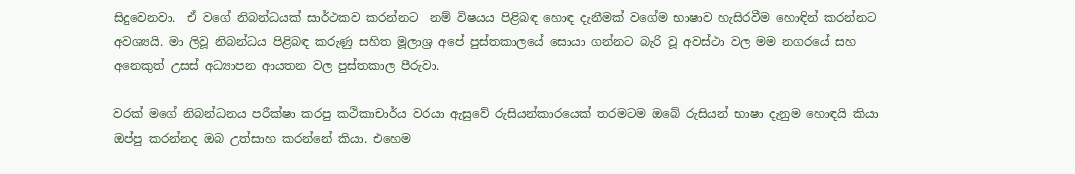සිදුවෙනවා.  ඒ වගේ නිබන්ධයක් සාර්ථකව කරන්නට  නම් විෂයය පිළිබඳ හොඳ දැනීමක් වගේම භාෂාව හැසිරවීම හොඳින් කරන්නට අවශ්‍යයි. මා ලිවූ නිබන්ධය පිළිබඳ කරුණු සහිත මූලාශ්‍ර අපේ පුස්තකාලයේ සොයා ගන්නට බැරි වූ අවස්ථා වල මම නගරයේ සහ අනෙකුත් උසස් අධ්‍යාපන ආයතන වල පුස්තකාල පීරුවා.

වරක් මගේ නිබන්ධනය පරීක්ෂා කරපු කථිකාචාර්ය වරයා ඇසුවේ රුසියන්කාරයෙක් තරමටම ඔබේ රුසියන් භාෂා දැනුම හොඳයි කියා ඔප්පු කරන්නද ඔබ උත්සාහ කරන්නේ කියා. එහෙම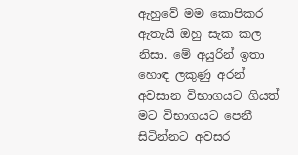ඇහුවේ මම කොපිකර ඇතැයි ඔහු සැක කල නිසා. මේ අයුරින් ඉතා හොඳ ලකුණු අරන් අවසාන විභාගයට ගියත් මට විභාගයට පෙනී සිටින්නට අවසර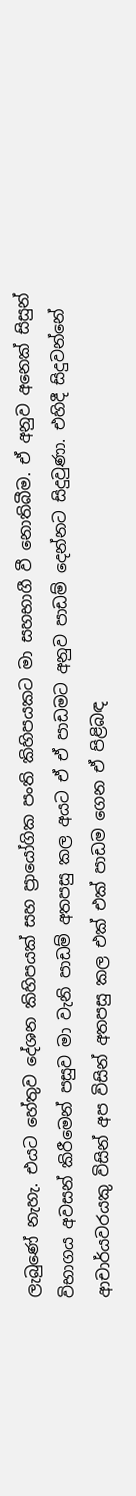ලැබුණේ නැහැ. එයට හේතුව දේශන කිහිපයක් සහ ප්‍රායෝගික පංති කිහිපයකට මා සහභාගී වී නොතිබීම. ඒ අනුව අනෙක් සිසුන් විභාගය අවසන් කිරීමෙන් පසුව මා වැනි පාඩම් අතපසු කල අයට ඒ ඒ පාඩමට අනුව පාඩම් දෙන්නට සිදුවුණා. එහිදී සිදුවන්නේ ආචාර්යවරයකු විසින් අප විසින් අතපසු කල එක් එක් පාඩම ගෙන ඒ පිළිබඳ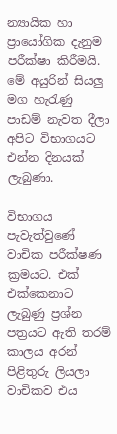න්‍යායික හා ප්‍රායෝගික දැනුම පරීක්ෂා කිරීමයි. මේ අයුරින් සියලු මග හැරැණු පාඩම් නැවත දීලා අපිට විභාගයට එන්න දිනයක් ලැබුණා.

විභාගය පැවැත්වුණේ වාචික පරීක්ෂණ ක්‍රමයට. එක් එක්කෙනාට ලැබුණු ප්‍රශ්න පත්‍රයට ඇති තරම් කාලය අරන් පිළිතුරු ලියලා වාචිකව එය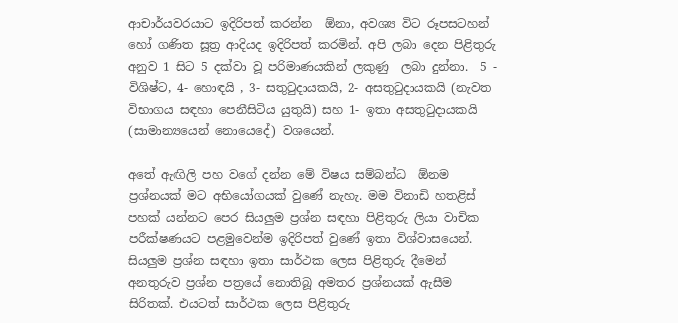ආචාර්යවරයාට ඉදිරිපත් කරන්න  ඕනා, අවශ්‍ය විට රූපසටහන් හෝ ගණිත සූත්‍ර ආදියද ඉදිරිපත් කරමින්. අපි ලබා දෙන පිළිතුරු අනුව 1 සිට 5 දක්වා වූ පරිමාණයකින් ලකුණු  ලබා දුන්නා.  5 - විශිෂ්ට, 4- හොඳයි , 3- සතුටුදායකයි, 2- අසතුටුදායකයි (නැවත විභාගය සඳහා පෙනීසිටිය යුතුයි) සහ 1- ඉතා අසතුටුදායකයි (සාමාන්‍යයෙන් නොයෙදේ) වශයෙන්.

අතේ ඇඟිලි පහ වගේ දන්න මේ විෂය සම්බන්ධ  ඕනම ප්‍රශ්නයක් මට අභියෝගයක් වුණේ නැහැ. මම විනාඩි හතළිස් පහක් යන්නට පෙර සියලුම ප්‍රශ්න සඳහා පිළිතුරු ලියා වාචික පරීක්ෂණයට පළමුවෙන්ම ඉදිරිපත් වුණේ ඉතා විශ්වාසයෙන්. සියලුම ප්‍රශ්න සඳහා ඉතා සාර්ථක ලෙස පිළිතුරු දීමෙන් අනතුරුව ප්‍රශ්න පත්‍රයේ නොතිබූ අමතර ප්‍රශ්නයක් ඇසීම සිරිතක්. එයටත් සාර්ථක ලෙස පිළිතුරු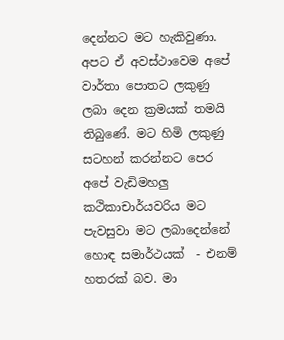දෙන්නට මට හැකිවුණා. අපට ඒ අවස්ථාවෙම අපේ වාර්තා පොතට ලකුණු ලබා දෙන ක්‍රමයක් තමයි තිබුණේ. මට හිමි ලකුණු සටහන් කරන්නට පෙර අපේ වැඩිමහලු කථිකාචාර්යවරිය මට පැවසුවා මට ලබාදෙන්නේ හොඳ සමාර්ථයක්  - එනම් හතරක් බව. මා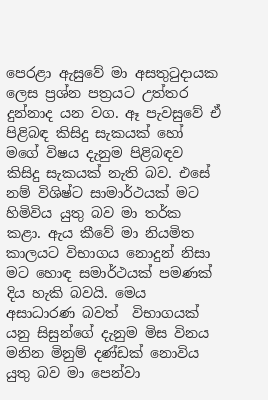පෙරළා ඇසුවේ මා අසතුටුදායක ලෙස ප්‍රශ්න පත්‍රයට උත්තර දුන්නාද යන වග. ඈ පැවසුවේ ඒ පිළිබඳ කිසිදු සැකයක් හෝ මගේ විෂය දැනුම පිළිබඳව කිසිදු සැකයක් නැති බව. එසේ නම් විශිෂ්ට සාමාර්ථයක් මට හිමිවිය යුතු බව මා තර්ක කළා. ඇය කීවේ මා නියමිත කාලයට විභාගය නොදුන් නිසා මට හොඳ සමාර්ථයක් පමණක් දිය හැකි බවයි. මෙය අසාධාරණ බවත්  විභාගයක් යනු සිසුන්ගේ දැනුම මිස විනය මනින මිනුම් දණ්ඩක් නොවිය යුතු බව මා පෙන්වා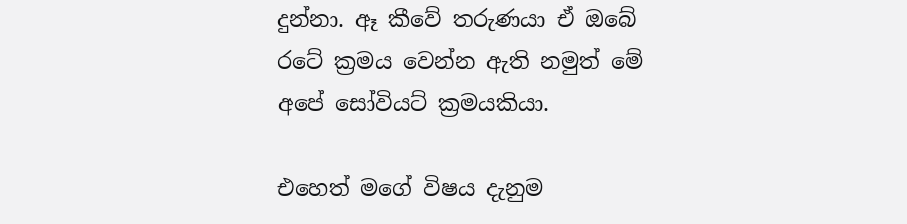දුන්නා. ඈ කීවේ තරුණයා ඒ ඔබේ රටේ ක්‍රමය වෙන්න ඇති නමුත් මේ අපේ සෝවියට් ක්‍රමයකියා.

එහෙත් මගේ විෂය දැනුම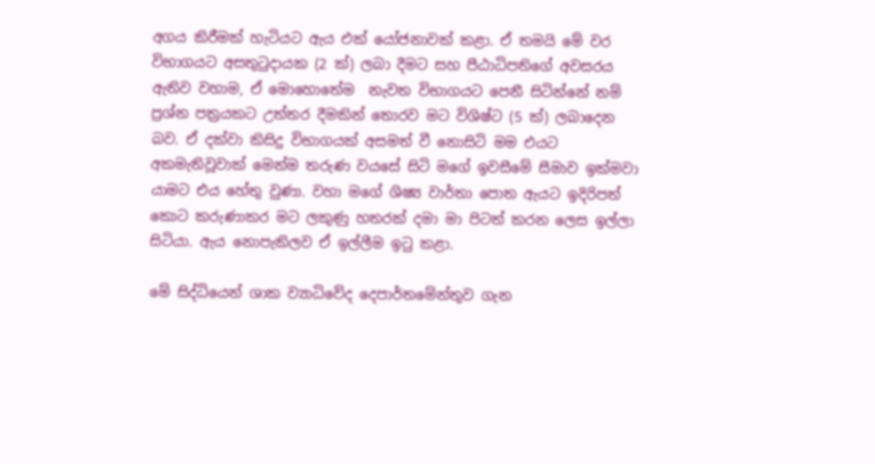අගය කිරීමක් හැටියට ඇය එක් යෝජනාවක් කළා. ඒ තමයි මේ වර විභාගයට අසතුටුදායක (2 ක්) ලබා දීමට සහ පීඨාධිපතිගේ අවසරය ඇතිව වහාම, ඒ මොහොතේම  නැවත විභාගයට පෙනී සිටින්නේ නම් ප්‍රශ්න පත්‍රයකට උත්තර දීමකින් තොරව මට විශිෂ්ට (5 ක්) ලබාදෙන බව. ඒ දක්වා කිසිදු විභාගයක් අසමත් වී නොසිටි මම එයට අකමැතිවූවාක් මෙන්ම තරුණ වයසේ සිටි මගේ ඉවසීමේ සීමාව ඉක්මවා යාමට එය හේතු වුණා. වහා මගේ ශිෂ්‍ය වාර්තා පොත ඇයට ඉදිරිපත් කොට කරුණාකර මට ලකුණු හතරක් දමා මා පිටත් කරන ලෙස ඉල්ලා සිටියා. ඇය නොපැකිලව ඒ ඉල්ලීම ඉටු කළා.

මේ සිද්ධියෙන් ශාක ව්‍යාධිවේද දෙපාර්තමේන්තුව ගැන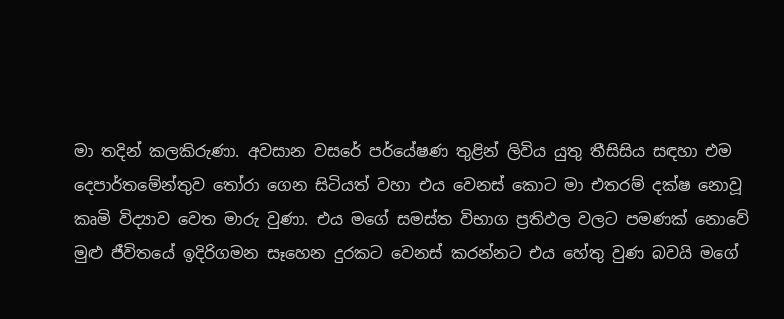මා තදින් කලකිරුණා. අවසාන වසරේ පර්යේෂණ තුළින් ලිවිය යුතු තීසිසිය සඳහා එම දෙපාර්තමේන්තුව තෝරා ගෙන සිටියත් වහා එය වෙනස් කොට මා එතරම් දක්ෂ නොවූ කෘමි විද්‍යාව වෙත මාරු වුණා. එය මගේ සමස්ත විභාග ප්‍රතිඵල වලට පමණක් නොවේ මුළු ජීවිතයේ ඉදිරිගමන සෑහෙන දුරකට වෙනස් කරන්නට එය හේතු වුණ බවයි මගේ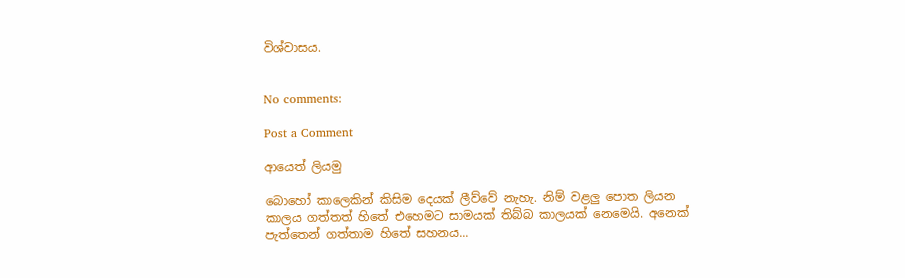විශ්වාසය.


No comments:

Post a Comment

ආයෙත් ලියමු

බොහෝ කාලෙකින් කිසිම දෙයක් ලීව්වේ නැහැ. නිම් වළලු පොත ලියන කාලය ගත්තත් හිතේ එහෙමට සාමයක් තිබ්බ කාලයක් නෙමෙයි. අනෙක් පැත්තෙන් ගත්තාම හිතේ සහනය...